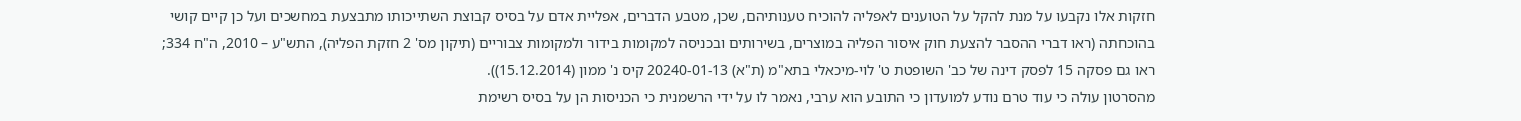חזקות אלו נקבעו על מנת להקל על הטוענים לאפליה להוכיח טענותיהם, שכן, מטבע הדברים, אפליית אדם על בסיס קבוצת השתייכותו מתבצעת במחשכים ועל כן קיים קושי בהוכחתה (ראו דברי ההסבר להצעת חוק איסור הפליה במוצרים, בשירותים ובכניסה למקומות בידור ולמקומות צבוריים (תיקון מס' 2 חזקת הפליה), התש"ע – 2010, ה"ח 334; ראו גם פסקה 15 לפסק דינה של כב' השופטת ט' לוי-מיכאלי בתא"מ (ת"א) 20240-01-13 קיס נ' ממון (15.12.2014)).
מהסרטון עולה כי עוד טרם נודע למועדון כי התובע הוא ערבי, נאמר לו על ידי הרשמנית כי הכניסות הן על בסיס רשימת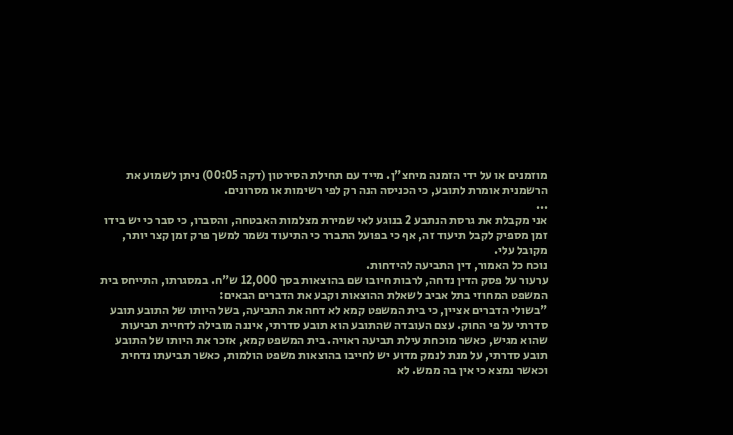מוזמנים או על ידי הזמנה מיחצ"ן. מייד עם תחילת הסירטון (דקה 00:05) ניתן לשמוע את הרשמנית אומרת לתובע, כי הכניסה הנה רק לפי רשימות או מסרונים.
...
אני מקבלת את גרסת הנתבע 2 בנוגע לאי שמירת מצלמות האבטחה, והסברו, כי סבר כי יש בידו זמן מספיק לקבל תיעוד זה, אף כי בפועל התברר כי התיעוד נשמר למשך פרק זמן קצר יותר, מקובל עלי.
נוכח כל האמור, דין התביעה להידחות.
ערעור על פסק הדין נדחה, לרבות חיובו שם בהוצאות בסך 12,000 ש"ח. במסגרתו, התייחס בית המשפט המחוזי בתל אביב לשאלת ההוצאות וקבע את הדברים הבאים:
"בשולי הדברים אציין, כי בית המשפט קמא לא דחה את התביעה, בשל היותו של התובע תובע סדרתי על פי החוק. עצם העובדה שהתובע הוא תובע סדרתי, איננה מובילה לדחיית תביעות שהוא מגיש, כאשר מוכחת עילת תביעה ראויה. בית המשפט קמא, אזכר את היותו של התובע תובע סדרתי, על מנת לנמק מדוע יש לחייבו בהוצאות משפט הולמות, כאשר תביעתו נדחית וכאשר נמצא כי אין בה ממש. לא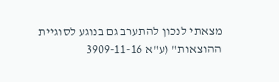מצאתי לנכון להתערב גם בנוגע לסוגיית ההוצאות" (ע"א 3909-11-16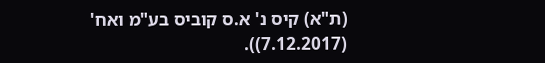(ת"א) קיס נ' א.ס קוביס בע"מ ואח' (7.12.2017)).